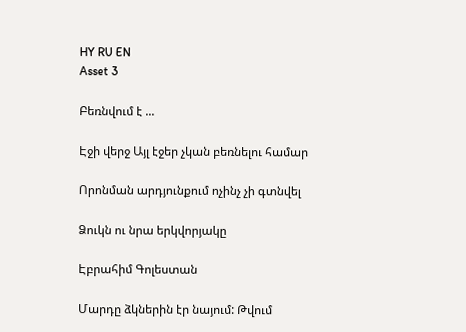HY RU EN
Asset 3

Բեռնվում է ...

Էջի վերջ Այլ էջեր չկան բեռնելու համար

Որոնման արդյունքում ոչինչ չի գտնվել

Ձուկն ու նրա երկվորյակը

Էբրահիմ Գոլեստան

Մարդը ձկներին էր նայում: Թվում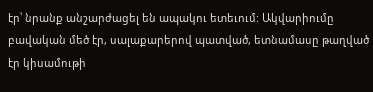էր՝ նրանք անշարժացել են ապակու ետեւում: Ակվարիումը բավական մեծ էր, սալաքարերով պատված, ետնամասը թաղված էր կիսամութի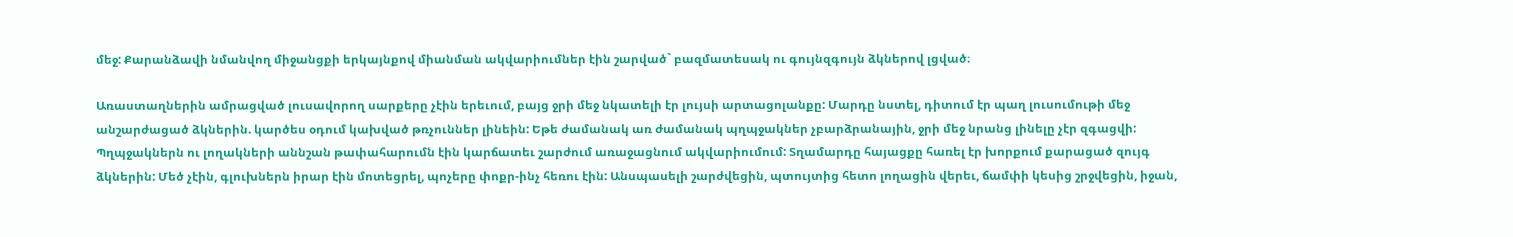մեջ: Քարանձավի նմանվող միջանցքի երկայնքով միանման ակվարիումներ էին շարված` բազմատեսակ ու գույնզգույն ձկներով լցված։

Առաստաղներին ամրացված լուսավորող սարքերը չէին երեւում, բայց ջրի մեջ նկատելի էր լույսի արտացոլանքը: Մարդը նստել, դիտում էր պաղ լուսումութի մեջ անշարժացած ձկներին. կարծես օդում կախված թռչուններ լինեին: Եթե ժամանակ առ ժամանակ պղպջակներ չբարձրանային, ջրի մեջ նրանց լինելը չէր զգացվի: Պղպջակներն ու լողակների աննշան թափահարումն էին կարճատեւ շարժում առաջացնում ակվարիումում: Տղամարդը հայացքը հառել էր խորքում քարացած զույգ ձկներին: Մեծ չէին, գլուխներն իրար էին մոտեցրել, պոչերը փոքր-ինչ հեռու էին: Անսպասելի շարժվեցին, պտույտից հետո լողացին վերեւ, ճամփի կեսից շրջվեցին, իջան,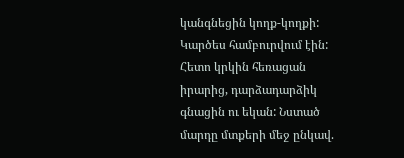կանգնեցին կողք-կողքի: Կարծես համբուրվում էին: Հետո կրկին հեռացան իրարից, դարձադարձիկ գնացին ու եկան: Նստած մարդը մտքերի մեջ ընկավ.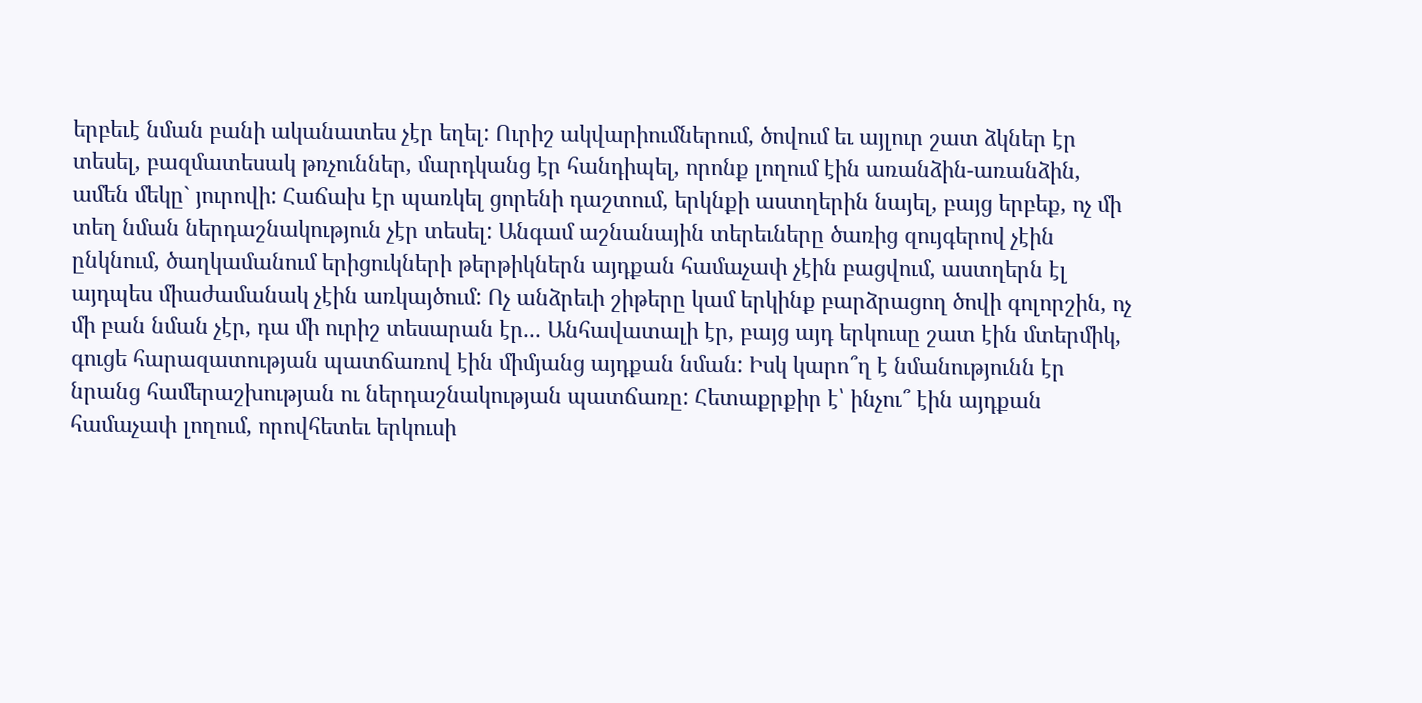երբեւէ նման բանի ականատես չէր եղել: Ուրիշ ակվարիումներում, ծովում եւ այլուր շատ ձկներ էր տեսել, բազմատեսակ թռչուններ, մարդկանց էր հանդիպել, որոնք լողում էին առանձին-առանձին, ամեն մեկը` յուրովի: Հաճախ էր պառկել ցորենի դաշտում, երկնքի աստղերին նայել, բայց երբեք, ոչ մի տեղ նման ներդաշնակություն չէր տեսել: Անգամ աշնանային տերեւները ծառից զույգերով չէին ընկնում, ծաղկամանում երիցուկների թերթիկներն այդքան համաչափ չէին բացվում, աստղերն էլ այդպես միաժամանակ չէին առկայծում: Ոչ անձրեւի շիթերը կամ երկինք բարձրացող ծովի գոլորշին, ոչ մի բան նման չէր, դա մի ուրիշ տեսարան էր... Անհավատալի էր, բայց այդ երկուսը շատ էին մտերմիկ, գուցե հարազատության պատճառով էին միմյանց այդքան նման: Իսկ կարո՞ղ է նմանությունն էր նրանց համերաշխության ու ներդաշնակության պատճառը: Հետաքրքիր է՝ ինչու՞ էին այդքան համաչափ լողում, որովհետեւ երկուսի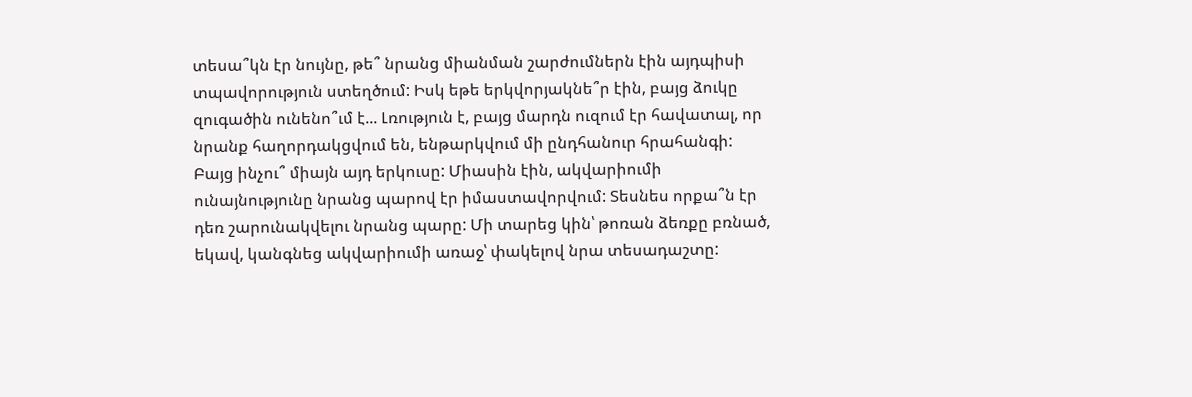տեսա՞կն էր նույնը, թե՞ նրանց միանման շարժումներն էին այդպիսի տպավորություն ստեղծում: Իսկ եթե երկվորյակնե՞ր էին, բայց ձուկը զուգածին ունենո՞ւմ է... Լռություն է, բայց մարդն ուզում էր հավատալ, որ նրանք հաղորդակցվում են, ենթարկվում մի ընդհանուր հրահանգի: Բայց ինչու՞ միայն այդ երկուսը: Միասին էին, ակվարիումի ունայնությունը նրանց պարով էր իմաստավորվում: Տեսնես որքա՞ն էր դեռ շարունակվելու նրանց պարը: Մի տարեց կին՝ թոռան ձեռքը բռնած, եկավ, կանգնեց ակվարիումի առաջ՝ փակելով նրա տեսադաշտը: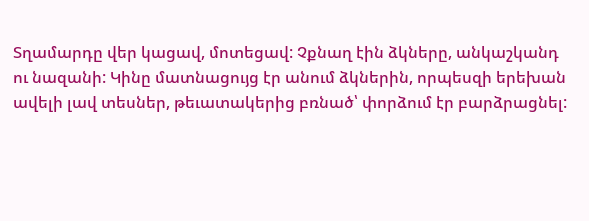Տղամարդը վեր կացավ, մոտեցավ: Չքնաղ էին ձկները, անկաշկանդ ու նազանի: Կինը մատնացույց էր անում ձկներին, որպեսզի երեխան ավելի լավ տեսներ, թեւատակերից բռնած՝ փորձում էր բարձրացնել: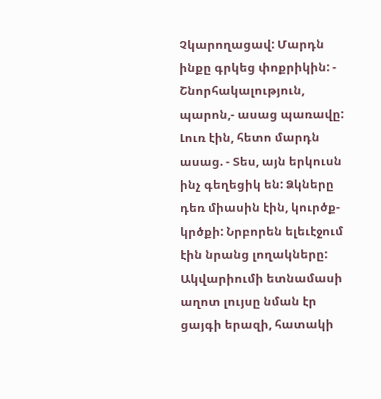Չկարողացավ: Մարդն ինքը գրկեց փոքրիկին: - Շնորհակալություն, պարոն,- ասաց պառավը: Լուռ էին, հետո մարդն ասաց. - Տես, այն երկուսն ինչ գեղեցիկ են: Ձկները դեռ միասին էին, կուրծք-կրծքի: Նրբորեն ելեւէջում էին նրանց լողակները: Ակվարիումի ետնամասի աղոտ լույսը նման էր ցայգի երազի, հատակի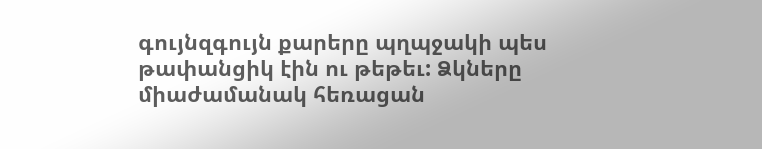գույնզգույն քարերը պղպջակի պես թափանցիկ էին ու թեթեւ: Ձկները միաժամանակ հեռացան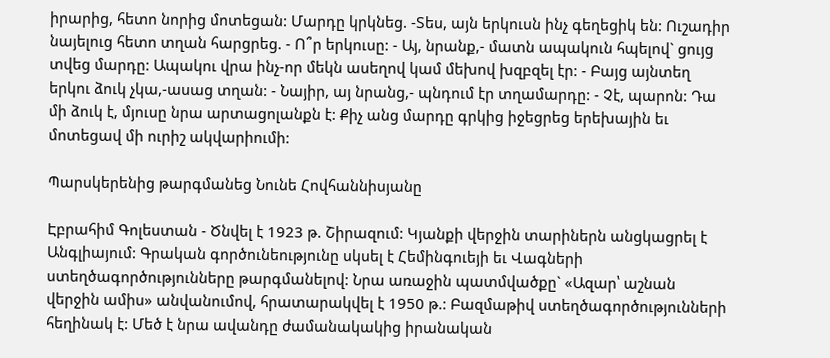իրարից, հետո նորից մոտեցան: Մարդը կրկնեց. -Տես, այն երկուսն ինչ գեղեցիկ են: Ուշադիր նայելուց հետո տղան հարցրեց. - Ո՞ր երկուսը: - Այ, նրանք,- մատն ապակուն հպելով` ցույց տվեց մարդը: Ապակու վրա ինչ-որ մեկն ասեղով կամ մեխով խզբզել էր: - Բայց այնտեղ երկու ձուկ չկա,-ասաց տղան: - Նայիր, այ նրանց,- պնդում էր տղամարդը: - Չէ, պարոն: Դա մի ձուկ է, մյուսը նրա արտացոլանքն է: Քիչ անց մարդը գրկից իջեցրեց երեխային եւ մոտեցավ մի ուրիշ ակվարիումի:

Պարսկերենից թարգմանեց Նունե Հովհաննիսյանը

Էբրահիմ Գոլեստան - Ծնվել է 1923 թ. Շիրազում: Կյանքի վերջին տարիներն անցկացրել է Անգլիայում: Գրական գործունեությունը սկսել է Հեմինգուեյի եւ Վագների ստեղծագործությունները թարգմանելով: Նրա առաջին պատմվածքը` «Ազար՝ աշնան վերջին ամիս» անվանումով, հրատարակվել է 1950 թ.: Բազմաթիվ ստեղծագործությունների հեղինակ է: Մեծ է նրա ավանդը ժամանակակից իրանական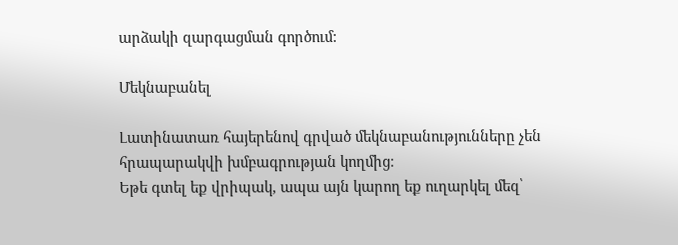արձակի զարգացման գործում:

Մեկնաբանել

Լատինատառ հայերենով գրված մեկնաբանությունները չեն հրապարակվի խմբագրության կողմից։
Եթե գտել եք վրիպակ, ապա այն կարող եք ուղարկել մեզ՝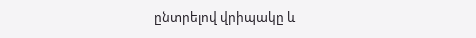ընտրելով վրիպակը և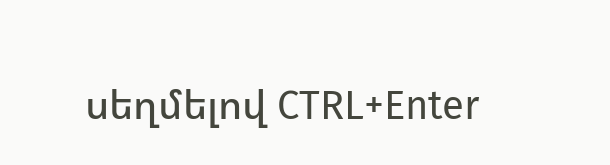սեղմելով CTRL+Enter